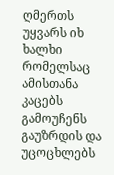ღმერთს უყვარს იხ ხალხი რომელსაც ამისთანა კაცებს გამოუჩენს გაუზრდის და უცოცხლებს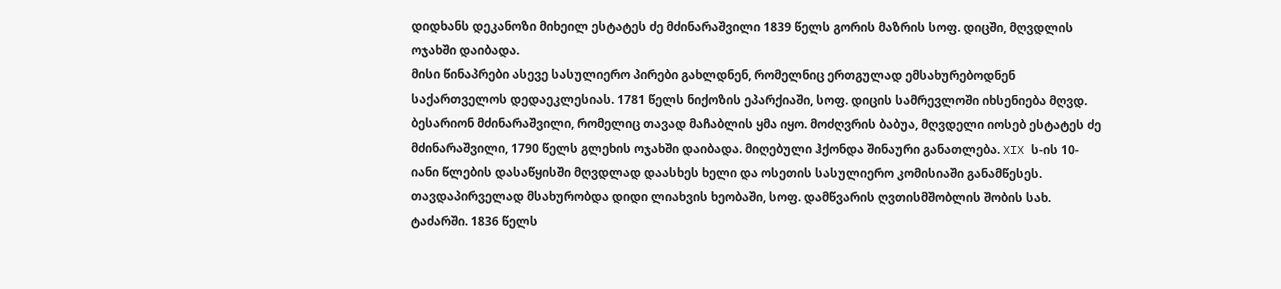დიდხანს დეკანოზი მიხეილ ესტატეს ძე მძინარაშვილი 1839 წელს გორის მაზრის სოფ. დიცში, მღვდლის ოჯახში დაიბადა.
მისი წინაპრები ასევე სასულიერო პირები გახლდნენ, რომელნიც ერთგულად ემსახურებოდნენ საქართველოს დედაეკლესიას. 1781 წელს ნიქოზის ეპარქიაში, სოფ. დიცის სამრევლოში იხსენიება მღვდ. ბესარიონ მძინარაშვილი, რომელიც თავად მაჩაბლის ყმა იყო. მოძღვრის ბაბუა, მღვდელი იოსებ ესტატეს ძე მძინარაშვილი, 1790 წელს გლეხის ოჯახში დაიბადა. მიღებული ჰქონდა შინაური განათლება. XIX ს-ის 10-იანი წლების დასაწყისში მღვდლად დაასხეს ხელი და ოსეთის სასულიერო კომისიაში განამწესეს. თავდაპირველად მსახურობდა დიდი ლიახვის ხეობაში, სოფ. დამწვარის ღვთისმშობლის შობის სახ. ტაძარში. 1836 წელს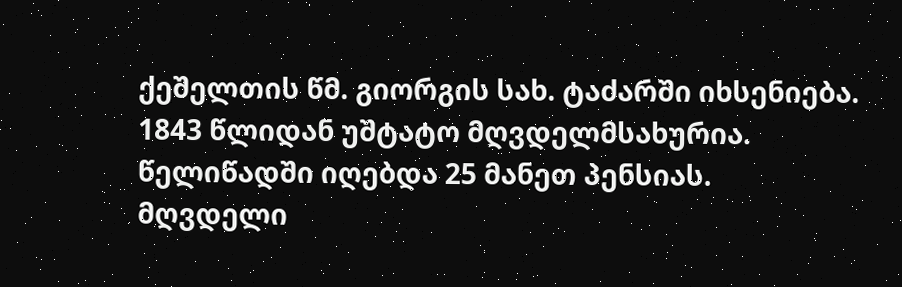ქეშელთის წმ. გიორგის სახ. ტაძარში იხსენიება. 1843 წლიდან უშტატო მღვდელმსახურია. წელიწადში იღებდა 25 მანეთ პენსიას. მღვდელი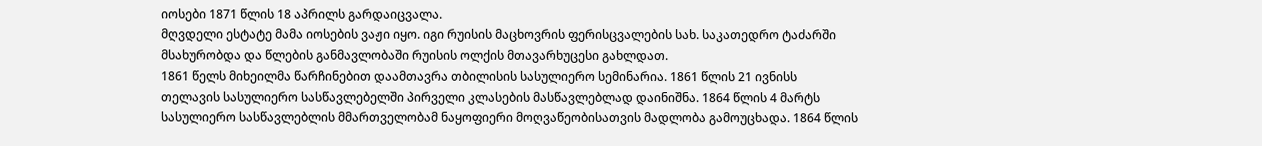იოსები 1871 წლის 18 აპრილს გარდაიცვალა.
მღვდელი ესტატე მამა იოსების ვაჟი იყო. იგი რუისის მაცხოვრის ფერისცვალების სახ. საკათედრო ტაძარში მსახურობდა და წლების განმავლობაში რუისის ოლქის მთავარხუცესი გახლდათ.
1861 წელს მიხეილმა წარჩინებით დაამთავრა თბილისის სასულიერო სემინარია. 1861 წლის 21 ივნისს თელავის სასულიერო სასწავლებელში პირველი კლასების მასწავლებლად დაინიშნა. 1864 წლის 4 მარტს სასულიერო სასწავლებლის მმართველობამ ნაყოფიერი მოღვაწეობისათვის მადლობა გამოუცხადა. 1864 წლის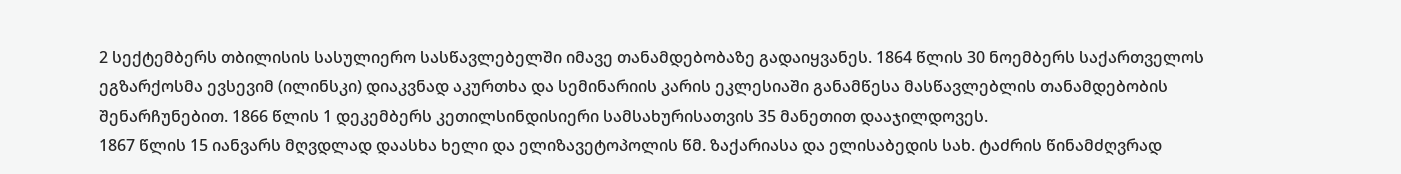2 სექტემბერს თბილისის სასულიერო სასწავლებელში იმავე თანამდებობაზე გადაიყვანეს. 1864 წლის 30 ნოემბერს საქართველოს ეგზარქოსმა ევსევიმ (ილინსკი) დიაკვნად აკურთხა და სემინარიის კარის ეკლესიაში განამწესა მასწავლებლის თანამდებობის შენარჩუნებით. 1866 წლის 1 დეკემბერს კეთილსინდისიერი სამსახურისათვის 35 მანეთით დააჯილდოვეს.
1867 წლის 15 იანვარს მღვდლად დაასხა ხელი და ელიზავეტოპოლის წმ. ზაქარიასა და ელისაბედის სახ. ტაძრის წინამძღვრად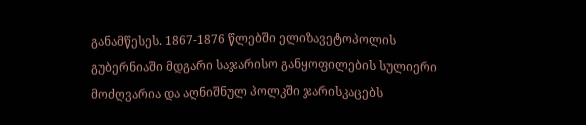განამწესეს. 1867-1876 წლებში ელიზავეტოპოლის გუბერნიაში მდგარი საჯარისო განყოფილების სულიერი მოძღვარია და აღნიშნულ პოლკში ჯარისკაცებს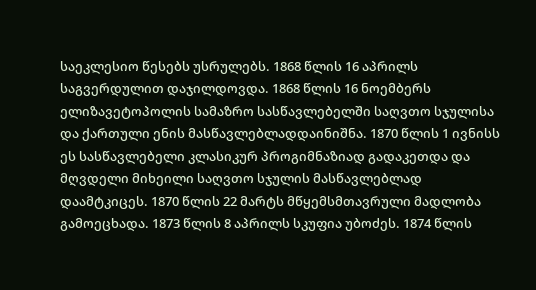საეკლესიო წესებს უსრულებს. 1868 წლის 16 აპრილს საგვერდულით დაჯილდოვდა. 1868 წლის 16 ნოემბერს ელიზავეტოპოლის სამაზრო სასწავლებელში საღვთო სჯულისა და ქართული ენის მასწავლებლადდაინიშნა. 1870 წლის 1 ივნისს ეს სასწავლებელი კლასიკურ პროგიმნაზიად გადაკეთდა და მღვდელი მიხეილი საღვთო სჯულის მასწავლებლად დაამტკიცეს. 1870 წლის 22 მარტს მწყემსმთავრული მადლობა გამოეცხადა. 1873 წლის 8 აპრილს სკუფია უბოძეს. 1874 წლის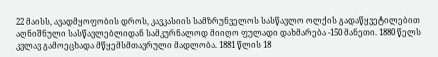22 მაისს, ავადმყოფობის დროს, კავკასიის სამზრუნველოს სასწავლო ოლქის გადაწყვეტილებით აღნიშნული სასწავლებლიდან სამკურნალოდ მიიღო ფულადი დახმარება -150 მანეთი. 1880 წელს კვლავ გამოეცხადა მწყემსმთავრული მადლობა. 1881 წლის 18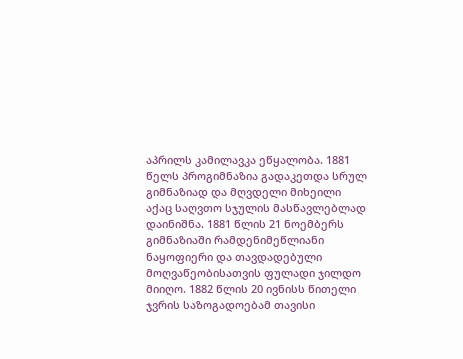აპრილს კამილავკა ეწყალობა. 1881 წელს პროგიმნაზია გადაკეთდა სრულ გიმნაზიად და მღვდელი მიხეილი აქაც საღვთო სჯულის მასწავლებლად დაინიშნა. 1881 წლის 21 ნოემბერს გიმნაზიაში რამდენიმეწლიანი ნაყოფიერი და თავდადებული მოღვაწეობისათვის ფულადი ჯილდო მიიღო. 1882 წლის 20 ივნისს წითელი ჯვრის საზოგადოებამ თავისი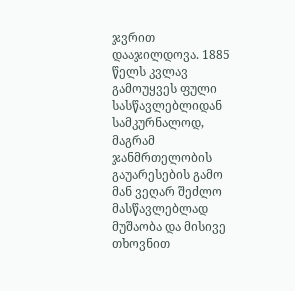ჯვრით
დააჯილდოვა. 1885 წელს კვლავ გამოუყვეს ფული სასწავლებლიდან სამკურნალოდ, მაგრამ ჯანმრთელობის გაუარესების გამო მან ვეღარ შეძლო მასწავლებლად მუშაობა და მისივე თხოვნით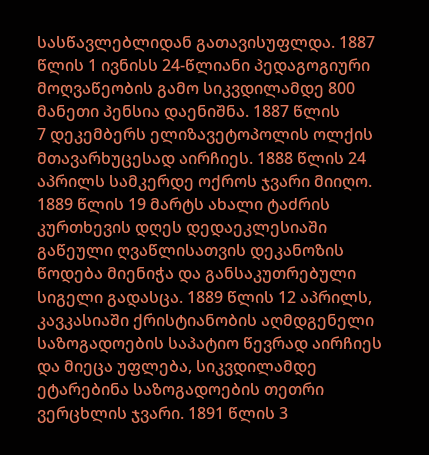სასწავლებლიდან გათავისუფლდა. 1887 წლის 1 ივნისს 24-წლიანი პედაგოგიური მოღვაწეობის გამო სიკვდილამდე 800 მანეთი პენსია დაენიშნა. 1887 წლის
7 დეკემბერს ელიზავეტოპოლის ოლქის მთავარხუცესად აირჩიეს. 1888 წლის 24 აპრილს სამკერდე ოქროს ჯვარი მიიღო. 1889 წლის 19 მარტს ახალი ტაძრის კურთხევის დღეს დედაეკლესიაში გაწეული ღვაწლისათვის დეკანოზის წოდება მიენიჭა და განსაკუთრებული სიგელი გადასცა. 1889 წლის 12 აპრილს, კავკასიაში ქრისტიანობის აღმდგენელი საზოგადოების საპატიო წევრად აირჩიეს და მიეცა უფლება, სიკვდილამდე ეტარებინა საზოგადოების თეთრი ვერცხლის ჯვარი. 1891 წლის 3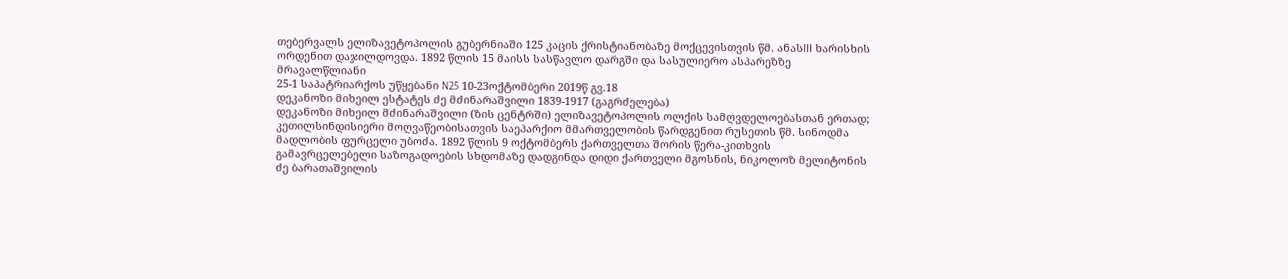თებერვალს ელიზავეტოპოლის გუბერნიაში 125 კაცის ქრისტიანობაზე მოქცევისთვის წმ. ანასIII ხარისხის ორდენით დაჯილდოვდა. 1892 წლის 15 მაისს სასწავლო დარგში და სასულიერო ასპარეზზე მრავალწლიანი
25-1 საპატრიარქოს უწყებანი N25 10-23ოქტომბერი 2019წ გვ.18
დეკანოზი მიხეილ ესტატეს ძე მძინარაშვილი 1839-1917 (გაგრძელება)
დეკანოზი მიხეილ მძინარაშვილი (ზის ცენტრში) ელიზავეტოპოლის ოლქის სამღვდელოებასთან ერთად;
კეთილსინდისიერი მოღვაწეობისათვის საეპარქიო მმართველობის წარდგენით რუსეთის წმ. სინოდმა მადლობის ფურცელი უბოძა. 1892 წლის 9 ოქტომბერს ქართველთა შორის წერა-კითხვის გამავრცელებელი საზოგადოების სხდომაზე დადგინდა დიდი ქართველი მგოსნის, ნიკოლოზ მელიტონის ძე ბარათაშვილის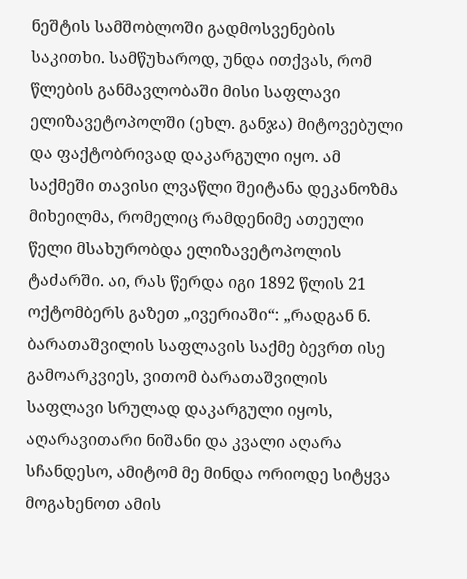ნეშტის სამშობლოში გადმოსვენების საკითხი. სამწუხაროდ, უნდა ითქვას, რომ წლების განმავლობაში მისი საფლავი ელიზავეტოპოლში (ეხლ. განჯა) მიტოვებული და ფაქტობრივად დაკარგული იყო. ამ საქმეში თავისი ლვაწლი შეიტანა დეკანოზმა მიხეილმა, რომელიც რამდენიმე ათეული წელი მსახურობდა ელიზავეტოპოლის ტაძარში. აი, რას წერდა იგი 1892 წლის 21 ოქტომბერს გაზეთ „ივერიაში“: „რადგან ნ. ბარათაშვილის საფლავის საქმე ბევრთ ისე გამოარკვიეს, ვითომ ბარათაშვილის საფლავი სრულად დაკარგული იყოს, აღარავითარი ნიშანი და კვალი აღარა სჩანდესო, ამიტომ მე მინდა ორიოდე სიტყვა მოგახენოთ ამის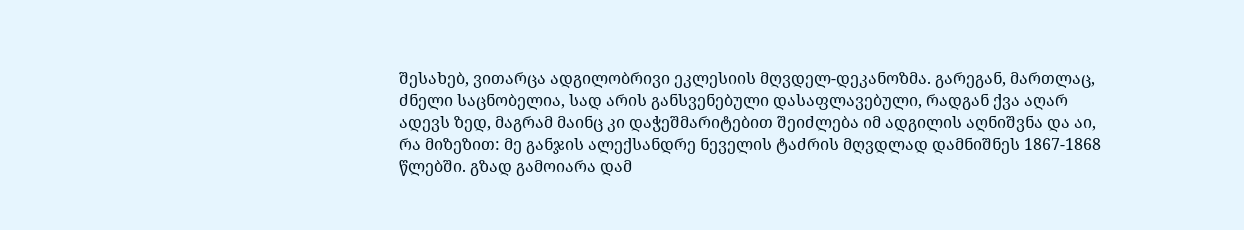შესახებ, ვითარცა ადგილობრივი ეკლესიის მღვდელ-დეკანოზმა. გარეგან, მართლაც, ძნელი საცნობელია, სად არის განსვენებული დასაფლავებული, რადგან ქვა აღარ ადევს ზედ, მაგრამ მაინც კი დაჭეშმარიტებით შეიძლება იმ ადგილის აღნიშვნა და აი, რა მიზეზით: მე განჯის ალექსანდრე ნეველის ტაძრის მღვდლად დამნიშნეს 1867-1868 წლებში. გზად გამოიარა დამ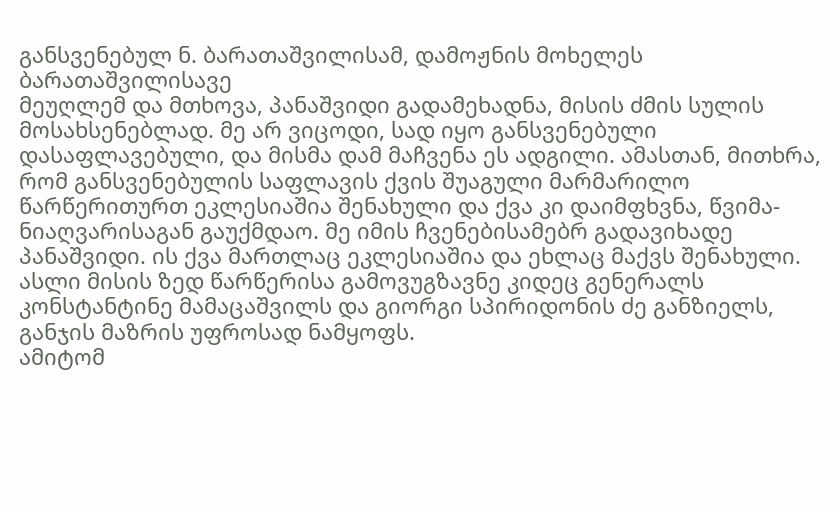განსვენებულ ნ. ბარათაშვილისამ, დამოჟნის მოხელეს ბარათაშვილისავე
მეუღლემ და მთხოვა, პანაშვიდი გადამეხადნა, მისის ძმის სულის მოსახსენებლად. მე არ ვიცოდი, სად იყო განსვენებული დასაფლავებული, და მისმა დამ მაჩვენა ეს ადგილი. ამასთან, მითხრა, რომ განსვენებულის საფლავის ქვის შუაგული მარმარილო წარწერითურთ ეკლესიაშია შენახული და ქვა კი დაიმფხვნა, წვიმა-ნიაღვარისაგან გაუქმდაო. მე იმის ჩვენებისამებრ გადავიხადე პანაშვიდი. ის ქვა მართლაც ეკლესიაშია და ეხლაც მაქვს შენახული. ასლი მისის ზედ წარწერისა გამოვუგზავნე კიდეც გენერალს კონსტანტინე მამაცაშვილს და გიორგი სპირიდონის ძე განზიელს, განჯის მაზრის უფროსად ნამყოფს.
ამიტომ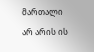მართალი არ არის ის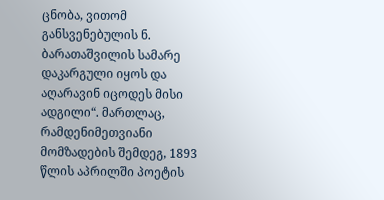ცნობა, ვითომ განსვენებულის ნ. ბარათაშვილის სამარე დაკარგული იყოს და აღარავინ იცოდეს მისი ადგილი“. მართლაც, რამდენიმეთვიანი მომზადების შემდეგ, 1893 წლის აპრილში პოეტის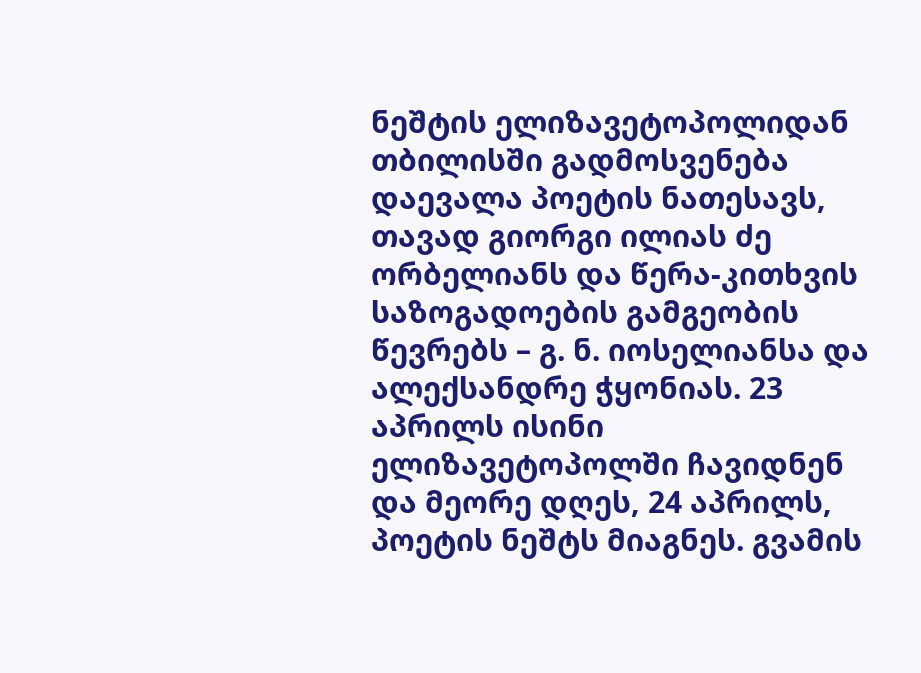ნეშტის ელიზავეტოპოლიდან თბილისში გადმოსვენება დაევალა პოეტის ნათესავს, თავად გიორგი ილიას ძე ორბელიანს და წერა-კითხვის საზოგადოების გამგეობის წევრებს – გ. ნ. იოსელიანსა და ალექსანდრე ჭყონიას. 23 აპრილს ისინი ელიზავეტოპოლში ჩავიდნენ და მეორე დღეს, 24 აპრილს, პოეტის ნეშტს მიაგნეს. გვამის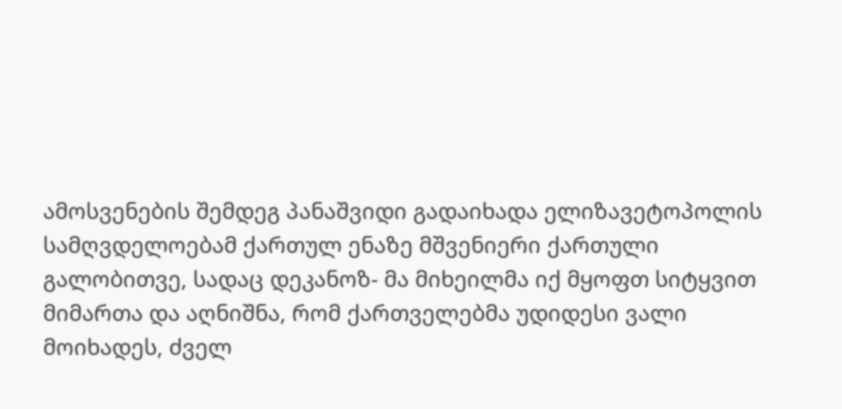ამოსვენების შემდეგ პანაშვიდი გადაიხადა ელიზავეტოპოლის სამღვდელოებამ ქართულ ენაზე მშვენიერი ქართული გალობითვე, სადაც დეკანოზ- მა მიხეილმა იქ მყოფთ სიტყვით მიმართა და აღნიშნა, რომ ქართველებმა უდიდესი ვალი მოიხადეს, ძველ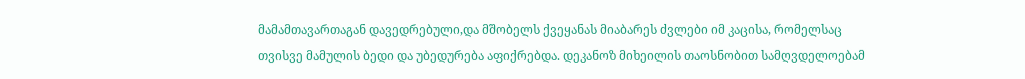მამამთავართაგან დავედრებული,და მშობელს ქვეყანას მიაბარეს ძვლები იმ კაცისა, რომელსაც თვისვე მამულის ბედი და უბედურება აფიქრებდა. დეკანოზ მიხეილის თაოსნობით სამღვდელოებამ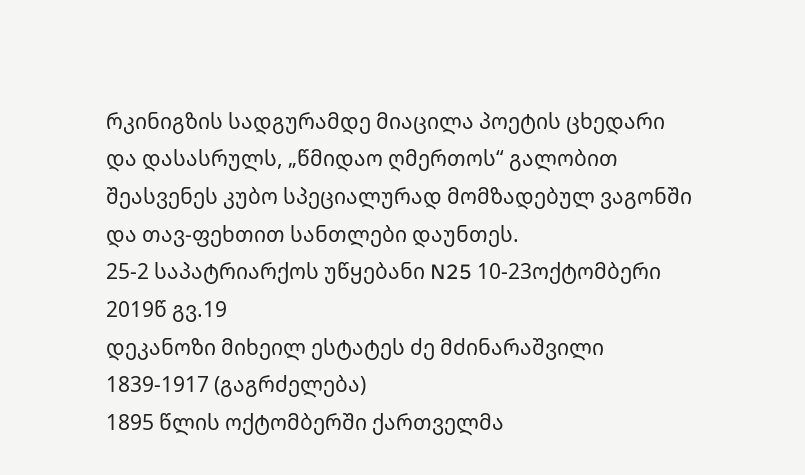რკინიგზის სადგურამდე მიაცილა პოეტის ცხედარი და დასასრულს, „წმიდაო ღმერთოს“ გალობით შეასვენეს კუბო სპეციალურად მომზადებულ ვაგონში და თავ-ფეხთით სანთლები დაუნთეს.
25-2 საპატრიარქოს უწყებანი N25 10-23ოქტომბერი 2019წ გვ.19
დეკანოზი მიხეილ ესტატეს ძე მძინარაშვილი 1839-1917 (გაგრძელება)
1895 წლის ოქტომბერში ქართველმა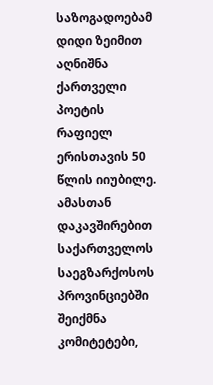საზოგადოებამ დიდი ზეიმით აღნიშნა ქართველი პოეტის რაფიელ ერისთავის 50 წლის იიუბილე. ამასთან დაკავშირებით საქართველოს საეგზარქოსოს პროვინციებში შეიქმნა კომიტეტები,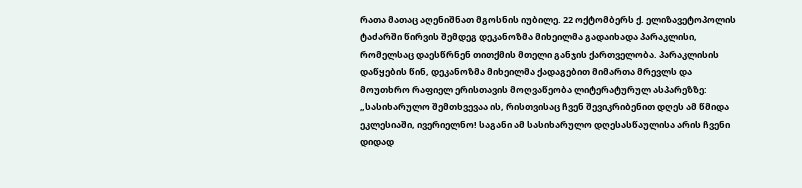რათა მათაც აღენიშნათ მგოსნის იუბილე. 22 ოქტომბერს ქ. ელიზავეტოპოლის ტაძარში წირვის შემდეგ დეკანოზმა მიხეილმა გადაიხადა პარაკლისი, რომელსაც დაესწრნენ თითქმის მთელი განჯის ქართველობა. პარაკლისის დაწყების წინ, დეკანოზმა მიხეილმა ქადაგებით მიმართა მრევლს და მოუთხრო რაფიელ ერისთავის მოღვაწეობა ლიტერატურულ ასპარეზზე: „სასიხარულო შემთხვევაა ის, რისთვისაც ჩვენ შევიკრიბენით დღეს ამ წმიდა ეკლესიაში, ივერიელნო! საგანი ამ სასიხარულო დღესასწაულისა არის ჩვენი დიდად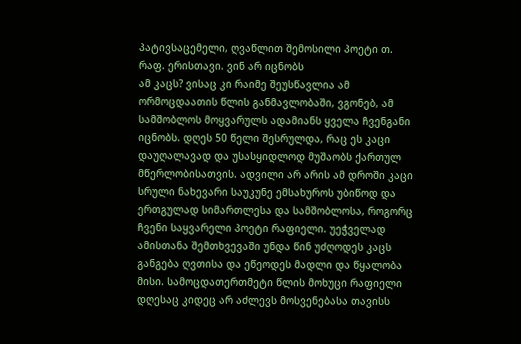პატივსაცემელი, ღვაწლით შემოსილი პოეტი თ. რაფ. ერისთავი. ვინ არ იცნობს
ამ კაცს? ვისაც კი რაიმე შეუსწავლია ამ ორმოცდაათის წლის განმავლობაში, ვგონებ, ამ სამშობლოს მოყვარულს ადამიანს ყველა ჩვენგანი იცნობს. დღეს 50 წელი შესრულდა, რაც ეს კაცი დაუღალავად და უსასყიდლოდ მუშაობს ქართულ მწერლობისათვის. ადვილი არ არის ამ დროში კაცი სრული ნახევარი საუკუნე ემსახუროს უბიწოდ და ერთგულად სიმართლესა და სამშობლოსა, როგორც ჩვენი საყვარელი პოეტი რაფიელი. უეჭველად ამისთანა შემთხვევაში უნდა წინ უძღოდეს კაცს განგება ღვთისა და ეწეოდეს მადლი და წყალობა მისი. სამოცდათერთმეტი წლის მოხუცი რაფიელი დღესაც კიდეც არ აძლევს მოსვენებასა თავისს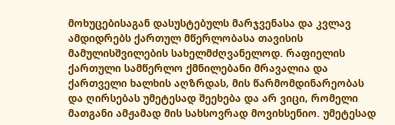მოხუცებისაგან დასუსტებულს მარჯვენასა და კვლავ ამდიდრებს ქართულ მწერლობასა თავისის მამულისშვილების სახელმძღვანელოდ. რაფიელის ქართული სამწერლო ქმნილებანი მრავალია და ქართველი ხალხის აღზრდას, მის წარმომდინარეობას და ღირსებას უმეტესად შეეხება და არ ვიცი, რომელი მათგანი ამჟამად მის სახსოვრად მოვიხსენიო. უმეტესად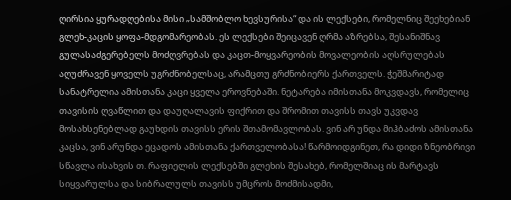ღირსია ყურადღებისა მისი „სამშობლო ხევსურისა“ და ის ლექსები, რომელნიც შეეხებიან გლეხ-კაცის ყოფა-მდგომარეობას. ეს ლექსები შეიცავენ ღრმა აზრებსა, შესანიშნავ გულასაძგერებელს მოძღვრებას და კაცთ-მოყვარეობის მოვალეობის აღსრულებას აღუძრავენ ყოველს უგრძნობელსაც, არამცთუ გრძნობიერს ქართველს. ჭეშმარიტად სანატრელია ამისთანა კაცი ყველა ეროვნებაში. ნეტარება იმისთანა მოკვდავს, რომელიც თავისის ღვაწლით და დაუღალავის ფიქრით და შრომით თავისს თავს უკვდავ მოსახსენებლად გაუხდის თავისს ერის შთამომავლობას. ვინ არ უნდა მიჰბაძოს ამისთანა კაცსა, ვინ არუნდა ეცადოს ამისთანა ქართველობასა! წარმოიდგინეთ, რა დიდი ზნეობრივი სწავლა ისახვის თ. რაფიელის ლექსებში გლეხის შესახებ, რომელშიაც ის მარტავს სიყვარულსა და სიბრალულს თავისს უმცროს მოძმისადმი,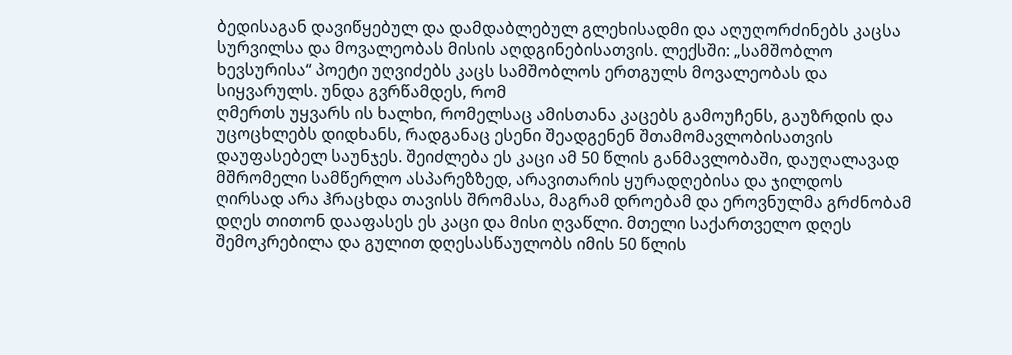ბედისაგან დავიწყებულ და დამდაბლებულ გლეხისადმი და აღუღორძინებს კაცსა სურვილსა და მოვალეობას მისის აღდგინებისათვის. ლექსში: „სამშობლო ხევსურისა“ პოეტი უღვიძებს კაცს სამშობლოს ერთგულს მოვალეობას და სიყვარულს. უნდა გვრწამდეს, რომ
ღმერთს უყვარს ის ხალხი, რომელსაც ამისთანა კაცებს გამოუჩენს, გაუზრდის და უცოცხლებს დიდხანს, რადგანაც ესენი შეადგენენ შთამომავლობისათვის დაუფასებელ საუნჯეს. შეიძლება ეს კაცი ამ 50 წლის განმავლობაში, დაუღალავად მშრომელი სამწერლო ასპარეზზედ, არავითარის ყურადღებისა და ჯილდოს ღირსად არა ჰრაცხდა თავისს შრომასა, მაგრამ დროებამ და ეროვნულმა გრძნობამ დღეს თითონ დააფასეს ეს კაცი და მისი ღვაწლი. მთელი საქართველო დღეს შემოკრებილა და გულით დღესასწაულობს იმის 50 წლის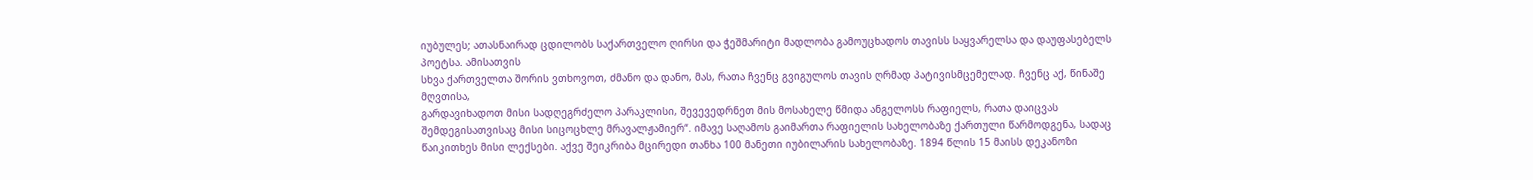იუბულეს; ათასნაირად ცდილობს საქართველო ღირსი და ჭეშმარიტი მადლობა გამოუცხადოს თავისს საყვარელსა და დაუფასებელს პოეტსა. ამისათვის
სხვა ქართველთა შორის ვთხოვოთ, ძმანო და დანო, მას, რათა ჩვენც გვიგულოს თავის ღრმად პატივისმცემელად. ჩვენც აქ, წინაშე მღვთისა,
გარდავიხადოთ მისი სადღეგრძელო პარაკლისი, შევევედრნეთ მის მოსახელე წმიდა ანგელოსს რაფიელს, რათა დაიცვას შემდეგისათვისაც მისი სიცოცხლე მრავალჟამიერ“. იმავე საღამოს გაიმართა რაფიელის სახელობაზე ქართული წარმოდგენა, სადაც წაიკითხეს მისი ლექსები. აქვე შეიკრიბა მცირედი თანხა 100 მანეთი იუბილარის სახელობაზე. 1894 წლის 15 მაისს დეკანოზი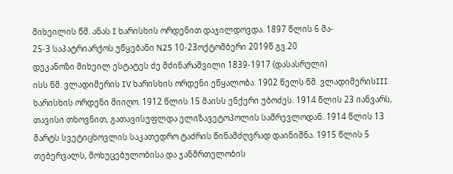მიხეილის წმ. ანას I ხარისხის ორდენით დაჯილდოვდა. 1897 წლის 6 მა-
25-3 საპატრიარქოს უწყებანი N25 10-23ოქტომბერი 2019წ გვ.20
დეკანოზი მიხეილ ესტატეს ძე მძინარაშვილი 1839-1917 (დასასრული)
ისს წმ. ვლადიმერის IV ხარისხის ორდენი ეწყალობა. 1902 წელს წმ. ვლადიმერისIII ხარისხის ორდენი მიიღო. 1912 წლის 15 მაისს ენქერი უბოძეს. 1914 წლის 23 იანვარს, თავისი თხოვნით, გათავისუფლდა ელიზავეტოპოლის სამრევლოდან. 1914 წლის 13 მარტს სვეტიცხოვლის საკათედრო ტაძრის წინამძღვრად დაინიშნა. 1915 წლის 5 თებერვალს, მოხუცებულობისა და ჯანმრთელობის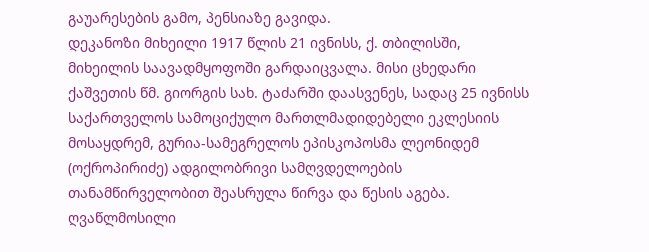გაუარესების გამო, პენსიაზე გავიდა.
დეკანოზი მიხეილი 1917 წლის 21 ივნისს, ქ. თბილისში, მიხეილის საავადმყოფოში გარდაიცვალა. მისი ცხედარი ქაშვეთის წმ. გიორგის სახ. ტაძარში დაასვენეს, სადაც 25 ივნისს საქართველოს სამოციქულო მართლმადიდებელი ეკლესიის მოსაყდრემ, გურია-სამეგრელოს ეპისკოპოსმა ლეონიდემ (ოქროპირიძე) ადგილობრივი სამღვდელოების თანამწირველობით შეასრულა წირვა და წესის აგება. ღვაწლმოსილი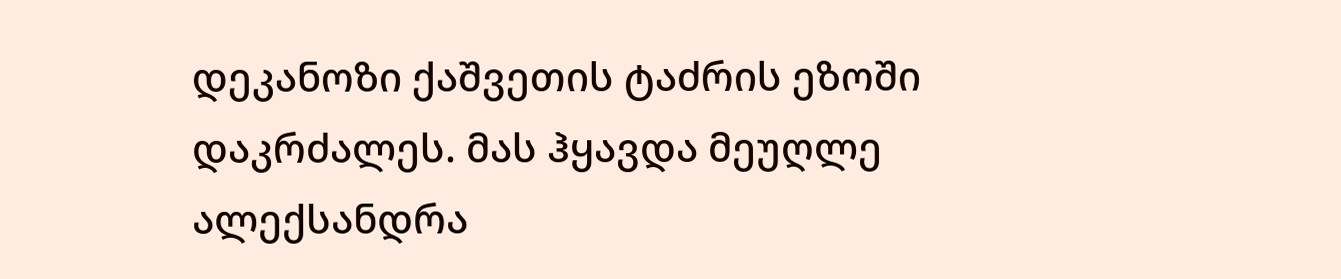დეკანოზი ქაშვეთის ტაძრის ეზოში დაკრძალეს. მას ჰყავდა მეუღლე ალექსანდრა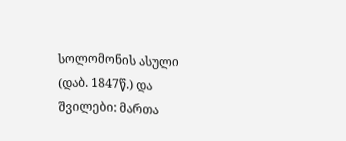სოლომონის ასული (დაბ. 1847წ.) და შვილები: მართა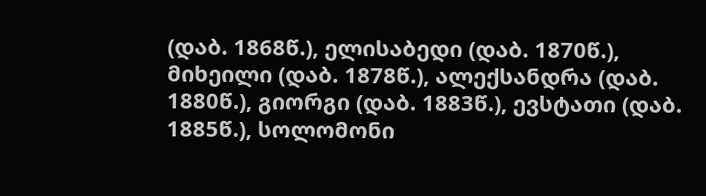(დაბ. 1868წ.), ელისაბედი (დაბ. 1870წ.), მიხეილი (დაბ. 1878წ.), ალექსანდრა (დაბ. 1880წ.), გიორგი (დაბ. 1883წ.), ევსტათი (დაბ. 1885წ.), სოლომონი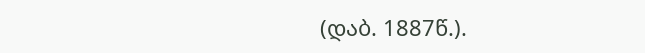(დაბ. 1887წ.).